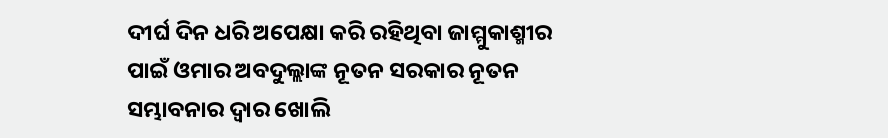ଦୀର୍ଘ ଦିନ ଧରି ଅପେକ୍ଷା କରି ରହିଥିବା ଜାମ୍ମୁକାଶ୍ମୀର ପାଇଁ ଓମାର ଅବଦୁଲ୍ଲାଙ୍କ ନୂତନ ସରକାର ନୂତନ ସମ୍ଭାବନାର ଦ୍ବାର ଖୋଲି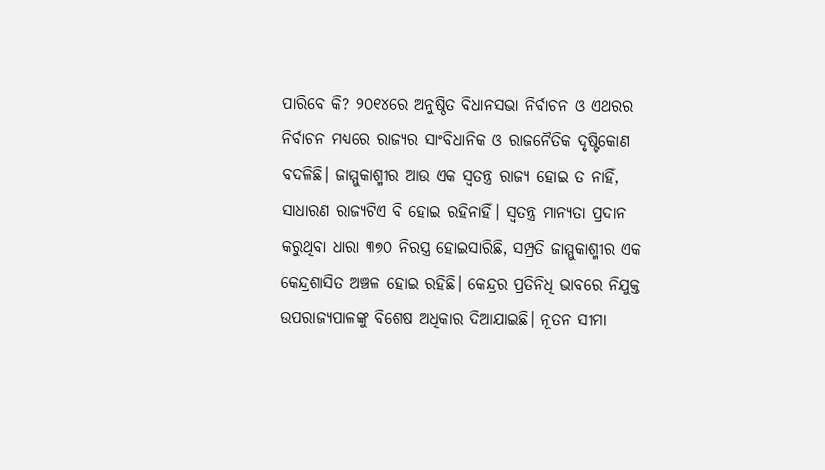ପାରିବେ କି? ୨୦୧୪ରେ ଅନୁଷ୍ଠିତ ବିଧାନସଭା ନିର୍ବାଚନ ଓ ଏଥରର ନିର୍ବାଚନ ମଧ୍ୟରେ ରାଜ୍ୟର ସାଂବିଧାନିକ ଓ ରାଜନୈତିକ ଦୃଷ୍ଟିକୋଣ ବଦଳିଛି। ଜାମ୍ମୁକାଶ୍ମୀର ଆଉ ଏକ ସ୍ବତନ୍ତ୍ର ରାଜ୍ୟ ହୋଇ ତ ନାହିଁ, ସାଧାରଣ ରାଜ୍ୟଟିଏ ବି ହୋଇ ରହିନାହିଁ। ସ୍ବତନ୍ତ୍ର ମାନ୍ୟତା ପ୍ରଦାନ କରୁଥିବା ଧାରା ୩୭୦ ନିରସ୍ତ୍ର ହୋଇସାରିଛି, ସମ୍ପ୍ରତି ଜାମ୍ମୁକାଶ୍ମୀର ଏକ କେନ୍ଦ୍ରଶାସିତ ଅଞ୍ଚଳ ହୋଇ ରହିଛି। କେନ୍ଦ୍ରର ପ୍ରତିନିଧି ଭାବରେ ନିଯୁକ୍ତ ଉପରାଜ୍ୟପାଳଙ୍କୁ ବିଶେଷ ଅଧିକାର ଦିଆଯାଇଛି। ନୂତନ ସୀମା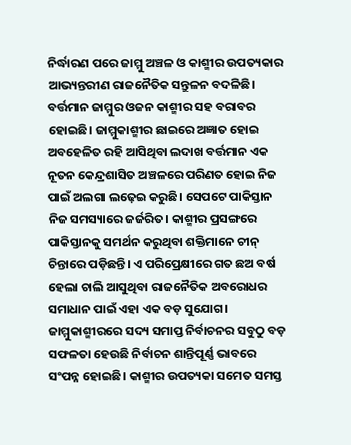ନିର୍ଦ୍ଧାରଣ ପରେ ଜାମ୍ମୁ ଅଞ୍ଚଳ ଓ କାଶ୍ମୀର ଉପତ୍ୟକାର ଆଭ୍ୟନ୍ତରୀଣ ରାଜନୈତିକ ସନ୍ତୁଳନ ବଦଳିଛି। ବର୍ତ୍ତମାନ ଜାମ୍ମୁର ଓଜନ କାଶ୍ମୀର ସହ ବରାବର ହୋଇଛି। ଜାମ୍ମୁକାଶ୍ମୀର ଛାଇରେ ଅଜ୍ଞାତ ହୋଇ ଅବହେଳିତ ରହି ଆସିଥିବା ଲଦାଖ ବର୍ତ୍ତମାନ ଏକ ନୂତନ କେନ୍ଦ୍ରଶାସିତ ଅଞ୍ଚଳରେ ପରିଣତ ହୋଇ ନିଜ ପାଇଁ ଅଲଗା ଲଢ଼େଇ କରୁଛି। ସେପଟେ ପାକିସ୍ତାନ ନିଜ ସମସ୍ୟାରେ ଜର୍ଜରିତ। କାଶ୍ମୀର ପ୍ରସଙ୍ଗରେ ପାକିସ୍ତାନକୁ ସମର୍ଥନ କରୁଥିବା ଶକ୍ତିମାନେ ଚୀନ୍ ଚିନ୍ତାରେ ପଡ଼ିଛନ୍ତି। ଏ ପରିପ୍ରେକ୍ଷୀରେ ଗତ ଛଅ ବର୍ଷ ହେଲା ଚାଲି ଆସୁଥିବା ରାଜନୈତିକ ଅବରୋଧର ସମାଧାନ ପାଇଁ ଏହା ଏକ ବଡ଼ ସୁଯୋଗ।
ଜାମ୍ମୁକାଶ୍ମୀରରେ ସଦ୍ୟ ସମାପ୍ତ ନିର୍ବାଚନର ସବୁଠୁ ବଡ଼ ସଫଳତା ହେଉଛି ନିର୍ବାଚନ ଶାନ୍ତିପୂର୍ଣ୍ଣ ଭାବରେ ସଂପନ୍ନ ହୋଇଛି। କାଶ୍ମୀର ଉପତ୍ୟକା ସମେତ ସମସ୍ତ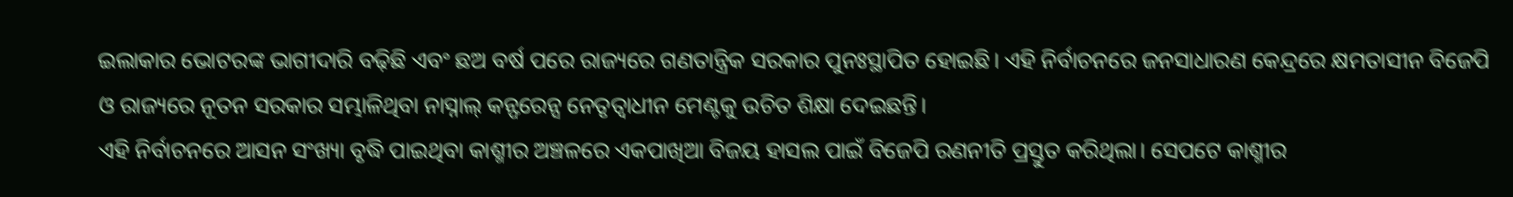ଇଲାକାର ଭୋଟରଙ୍କ ଭାଗୀଦାରି ବଢ଼ିଛି ଏବଂ ଛଅ ବର୍ଷ ପରେ ରାଜ୍ୟରେ ଗଣତାନ୍ତ୍ରିକ ସରକାର ପୁନଃସ୍ଥାପିତ ହୋଇଛି। ଏହି ନିର୍ବାଚନରେ ଜନସାଧାରଣ କେନ୍ଦ୍ରରେ କ୍ଷମତାସୀନ ବିଜେପି ଓ ରାଜ୍ୟରେ ନୂତନ ସରକାର ସମ୍ଭାଳିଥିବା ନାସ୍ନାଲ୍ କନ୍ଫରେନ୍ସ ନେତୃତ୍ବାଧୀନ ମେଣ୍ଟକୁ ଉଚିତ ଶିକ୍ଷା ଦେଇଛନ୍ତି।
ଏହି ନିର୍ବାଚନରେ ଆସନ ସଂଖ୍ୟା ବୃଦ୍ଧି ପାଇଥିବା କାଶ୍ମୀର ଅଞ୍ଚଳରେ ଏକପାଖିଆ ବିଜୟ ହାସଲ ପାଇଁ ବିଜେପି ରଣନୀତି ପ୍ରସ୍ତୁତ କରିଥିଲା। ସେପଟେ କାଶ୍ମୀର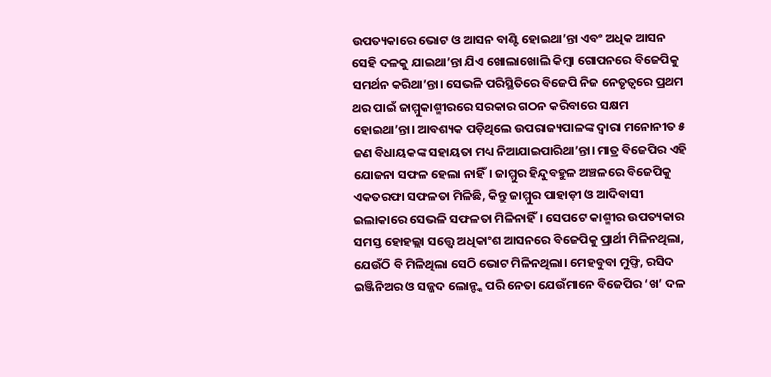ଉପତ୍ୟକାରେ ଭୋଟ ଓ ଆସନ ବାଣ୍ଟି ହୋଇଥା’ନ୍ତା ଏବଂ ଅଧିକ ଆସନ ସେହି ଦଳକୁ ଯାଇଥା’ନ୍ତା ଯିଏ ଖୋଲାଖୋଲି କିମ୍ବା ଗୋପନରେ ବିଜେପିକୁ ସମର୍ଥନ କରିଥା’ନ୍ତା। ସେଭଳି ପରିସ୍ଥିତିରେ ବିଜେପି ନିଜ ନେତୃତ୍ବରେ ପ୍ରଥମ ଥର ପାଇଁ ଜାମ୍ମୁକାଶ୍ମୀରରେ ସରକାର ଗଠନ କରିବାରେ ସକ୍ଷମ ହୋଇଥା’ନ୍ତା। ଆବଶ୍ୟକ ପଡ଼ିଥିଲେ ଉପରାଜ୍ୟପାଳଙ୍କ ଦ୍ବାରା ମନୋନୀତ ୫ ଜଣ ବିଧାୟକଙ୍କ ସହାୟତା ମଧ୍ୟ ନିଆଯାଇପାରିଥା’ନ୍ତା। ମାତ୍ର ବିଜେପିର ଏହି ଯୋଜନା ସଫଳ ହେଲା ନାହିଁ। ଜାମ୍ମୁର ହିନ୍ଦୁବହୁଳ ଅଞ୍ଚଳରେ ବିଜେପିକୁ ଏକତରଫା ସଫଳତା ମିଳିଛି, କିନ୍ତୁ ଜାମ୍ମୁର ପାହାଡ଼ୀ ଓ ଆଦିବାସୀ ଇଲାକାରେ ସେଭଳି ସଫଳତା ମିଳିନାହିଁ। ସେପଟେ କାଶ୍ମୀର ଉପତ୍ୟକାର ସମସ୍ତ ହୋହଲ୍ଲା ସତ୍ତ୍ବେ ଅଧିକାଂଶ ଆସନରେ ବିଜେପିକୁ ପ୍ରାର୍ଥୀ ମିଳିନଥିଲା, ଯେଉଁଠି ବି ମିଳିଥିଲା ସେଠି ଭୋଟ ମିଳିନଥିଲା। ମେହବୁବା ମୁଫ୍ତି, ରସିଦ ଇଞ୍ଜିନିଅର ଓ ସଜ୍ଜଦ ଲୋନ୍ଙ୍କ ପରି ନେତା ଯେଉଁମାନେ ବିଜେପିର ‘ଖ’ ଦଳ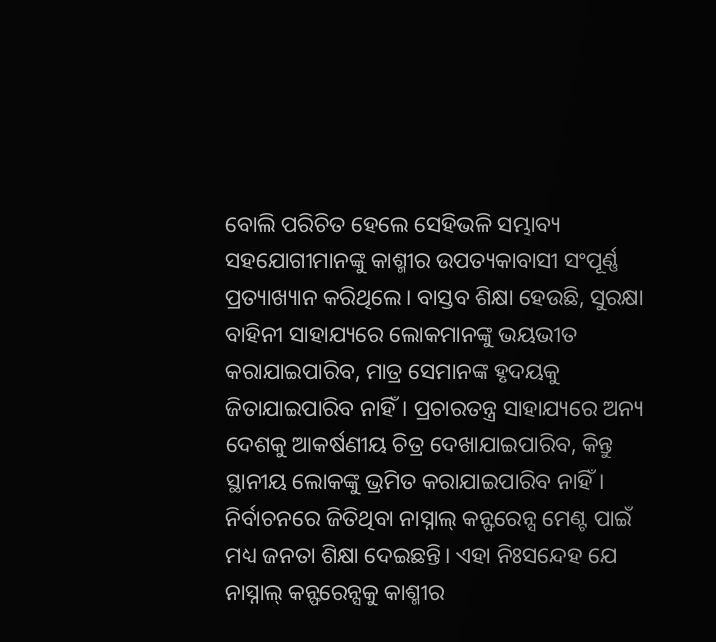ବୋଲି ପରିଚିତ ହେଲେ ସେହିଭଳି ସମ୍ଭାବ୍ୟ ସହଯୋଗୀମାନଙ୍କୁ କାଶ୍ମୀର ଉପତ୍ୟକାବାସୀ ସଂପୂର୍ଣ୍ଣ ପ୍ରତ୍ୟାଖ୍ୟାନ କରିଥିଲେ। ବାସ୍ତବ ଶିକ୍ଷା ହେଉଛି, ସୁରକ୍ଷା ବାହିନୀ ସାହାଯ୍ୟରେ ଲୋକମାନଙ୍କୁ ଭୟଭୀତ କରାଯାଇପାରିବ, ମାତ୍ର ସେମାନଙ୍କ ହୃଦୟକୁ ଜିତାଯାଇପାରିବ ନାହିଁ। ପ୍ରଚାରତନ୍ତ୍ର ସାହାଯ୍ୟରେ ଅନ୍ୟ ଦେଶକୁ ଆକର୍ଷଣୀୟ ଚିତ୍ର ଦେଖାଯାଇପାରିବ, କିନ୍ତୁ ସ୍ଥାନୀୟ ଲୋକଙ୍କୁ ଭ୍ରମିତ କରାଯାଇପାରିବ ନାହିଁ।
ନିର୍ବାଚନରେ ଜିତିଥିବା ନାସ୍ନାଲ୍ କନ୍ଫରେନ୍ସ ମେଣ୍ଟ ପାଇଁ ମଧ୍ୟ ଜନତା ଶିକ୍ଷା ଦେଇଛନ୍ତି। ଏହା ନିଃସନ୍ଦେହ ଯେ ନାସ୍ନାଲ୍ କନ୍ଫରେନ୍ସକୁ କାଶ୍ମୀର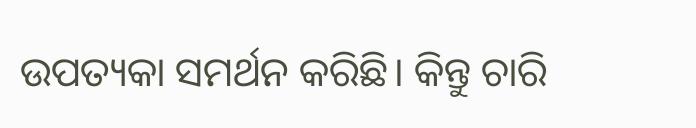ଉପତ୍ୟକା ସମର୍ଥନ କରିଛି। କିନ୍ତୁ ଚାରି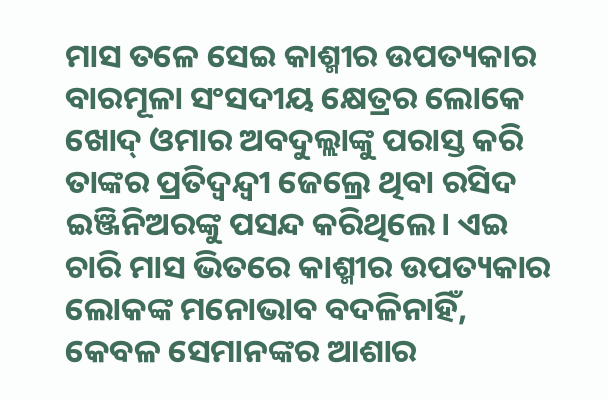ମାସ ତଳେ ସେଇ କାଶ୍ମୀର ଉପତ୍ୟକାର ବାରମୂଳା ସଂସଦୀୟ କ୍ଷେତ୍ରର ଲୋକେ ଖୋଦ୍ ଓମାର ଅବଦୁଲ୍ଲାଙ୍କୁ ପରାସ୍ତ କରି ତାଙ୍କର ପ୍ରତିଦ୍ବନ୍ଦ୍ବୀ ଜେଲ୍ରେ ଥିବା ରସିଦ ଇଞ୍ଜିନିଅରଙ୍କୁ ପସନ୍ଦ କରିଥିଲେ। ଏଇ ଚାରି ମାସ ଭିତରେ କାଶ୍ମୀର ଉପତ୍ୟକାର ଲୋକଙ୍କ ମନୋଭାବ ବଦଳିନାହିଁ, କେବଳ ସେମାନଙ୍କର ଆଶାର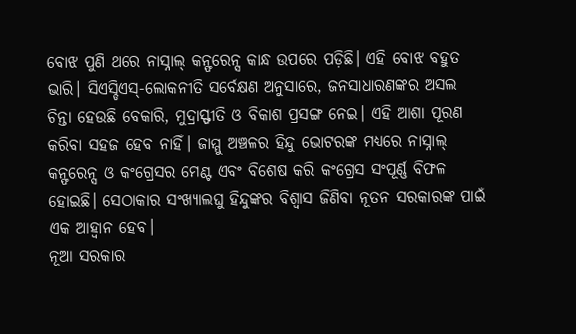ବୋଝ ପୁଣି ଥରେ ନାସ୍ନାଲ୍ କନ୍ଫରେନ୍ସ କାନ୍ଧ ଉପରେ ପଡ଼ିଛି। ଏହି ବୋଝ ବହୁତ ଭାରି। ସିଏସ୍ଡିଏସ୍-ଲୋକନୀତି ସର୍ବେକ୍ଷଣ ଅନୁସାରେ, ଜନସାଧାରଣଙ୍କର ଅସଲ ଚିନ୍ତା ହେଉଛି ବେକାରି, ମୁଦ୍ରାସ୍ଫୀତି ଓ ବିକାଶ ପ୍ରସଙ୍ଗ ନେଇ। ଏହି ଆଶା ପୂରଣ କରିବା ସହଜ ହେବ ନାହିଁ। ଜାମ୍ମୁ ଅଞ୍ଚଳର ହିନ୍ଦୁ ଭୋଟରଙ୍କ ମଧ୍ୟରେ ନାସ୍ନାଲ୍ କନ୍ଫରେନ୍ସ ଓ କଂଗ୍ରେସର ମେଣ୍ଟ ଏବଂ ବିଶେଷ କରି କଂଗ୍ରେସ ସଂପୂର୍ଣ୍ଣ ବିଫଳ ହୋଇଛି। ସେଠାକାର ସଂଖ୍ୟାଲଘୁ ହିନ୍ଦୁଙ୍କର ବିଶ୍ବାସ ଜିଣିବା ନୂତନ ସରକାରଙ୍କ ପାଇଁ ଏକ ଆହ୍ବାନ ହେବ।
ନୂଆ ସରକାର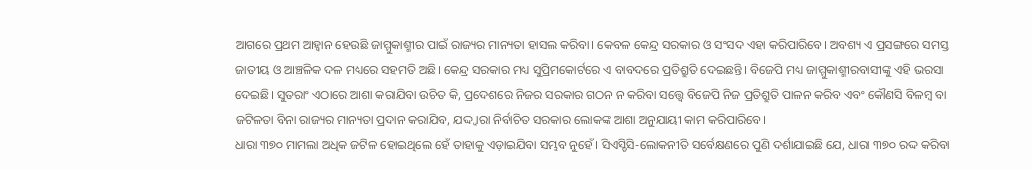ଆଗରେ ପ୍ରଥମ ଆହ୍ବାନ ହେଉଛି ଜାମ୍ମୁକାଶ୍ମୀର ପାଇଁ ରାଜ୍ୟର ମାନ୍ୟତା ହାସଲ କରିବା। କେବଳ କେନ୍ଦ୍ର ସରକାର ଓ ସଂସଦ ଏହା କରିପାରିବେ। ଅବଶ୍ୟ ଏ ପ୍ରସଙ୍ଗରେ ସମସ୍ତ ଜାତୀୟ ଓ ଆଞ୍ଚଳିକ ଦଳ ମଧ୍ୟରେ ସହମତି ଅଛି। କେନ୍ଦ୍ର ସରକାର ମଧ୍ୟ ସୁପ୍ରିମକୋର୍ଟରେ ଏ ବାବଦରେ ପ୍ରତିଶ୍ରୁତି ଦେଇଛନ୍ତି। ବିଜେପି ମଧ୍ୟ ଜାମ୍ମୁକାଶ୍ମୀରବାସୀଙ୍କୁ ଏହି ଭରସା ଦେଇଛି। ସୁତରାଂ ଏଠାରେ ଆଶା କରାଯିବା ଉଚିତ କି, ପ୍ରଦେଶରେ ନିଜର ସରକାର ଗଠନ ନ କରିବା ସତ୍ତ୍ବେ ବିଜେପି ନିଜ ପ୍ରତିଶ୍ରୁତି ପାଳନ କରିବ ଏବଂ କୌଣସି ବିଳମ୍ବ ବା ଜଟିଳତା ବିନା ରାଜ୍ୟର ମାନ୍ୟତା ପ୍ରଦାନ କରାଯିବ, ଯଦ୍ଦ୍ବାରା ନିର୍ବାଚିତ ସରକାର ଲୋକଙ୍କ ଆଶା ଅନୁଯାୟୀ କାମ କରିପାରିବେ।
ଧାରା ୩୭୦ ମାମଲା ଅଧିକ ଜଟିଳ ହୋଇଥିଲେ ହେଁ ତାହାକୁ ଏଡ଼ାଇଯିବା ସମ୍ଭବ ନୁହେଁ। ସିଏସ୍ଡିସି-ଲୋକନୀତି ସର୍ବେକ୍ଷଣରେ ପୁଣି ଦର୍ଶାଯାଇଛି ଯେ, ଧାରା ୩୭୦ ରଦ୍ଦ କରିବା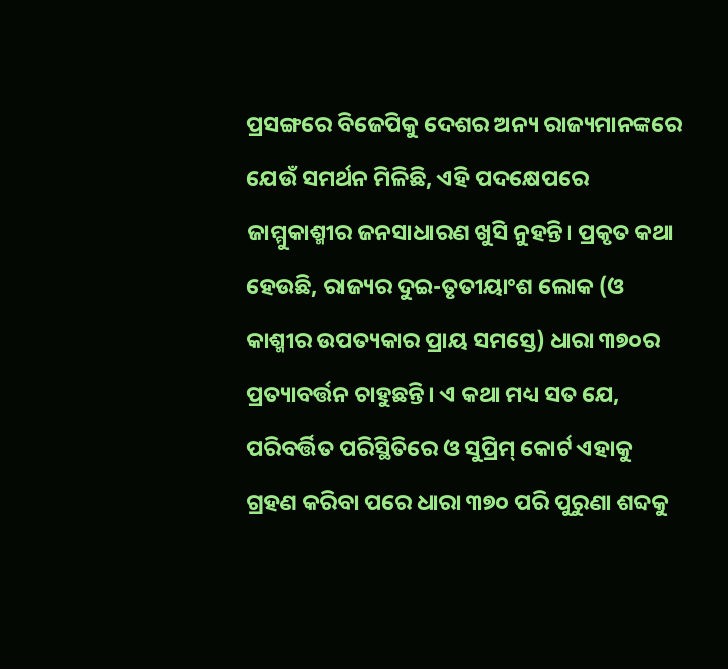ପ୍ରସଙ୍ଗରେ ବିଜେପିକୁ ଦେଶର ଅନ୍ୟ ରାଜ୍ୟମାନଙ୍କରେ ଯେଉଁ ସମର୍ଥନ ମିଳିଛି, ଏହି ପଦକ୍ଷେପରେ ଜାମ୍ମୁକାଶ୍ମୀର ଜନସାଧାରଣ ଖୁସି ନୁହନ୍ତି। ପ୍ରକୃତ କଥା ହେଉଛି, ରାଜ୍ୟର ଦୁଇ-ତୃତୀୟାଂଶ ଲୋକ (ଓ କାଶ୍ମୀର ଉପତ୍ୟକାର ପ୍ରାୟ ସମସ୍ତେ) ଧାରା ୩୭୦ର ପ୍ରତ୍ୟାବର୍ତ୍ତନ ଚାହୁଛନ୍ତି। ଏ କଥା ମଧ୍ୟ ସତ ଯେ, ପରିବର୍ତ୍ତିତ ପରିସ୍ଥିତିରେ ଓ ସୁପ୍ରିମ୍ କୋର୍ଟ ଏହାକୁ ଗ୍ରହଣ କରିବା ପରେ ଧାରା ୩୭୦ ପରି ପୁରୁଣା ଶବ୍ଦକୁ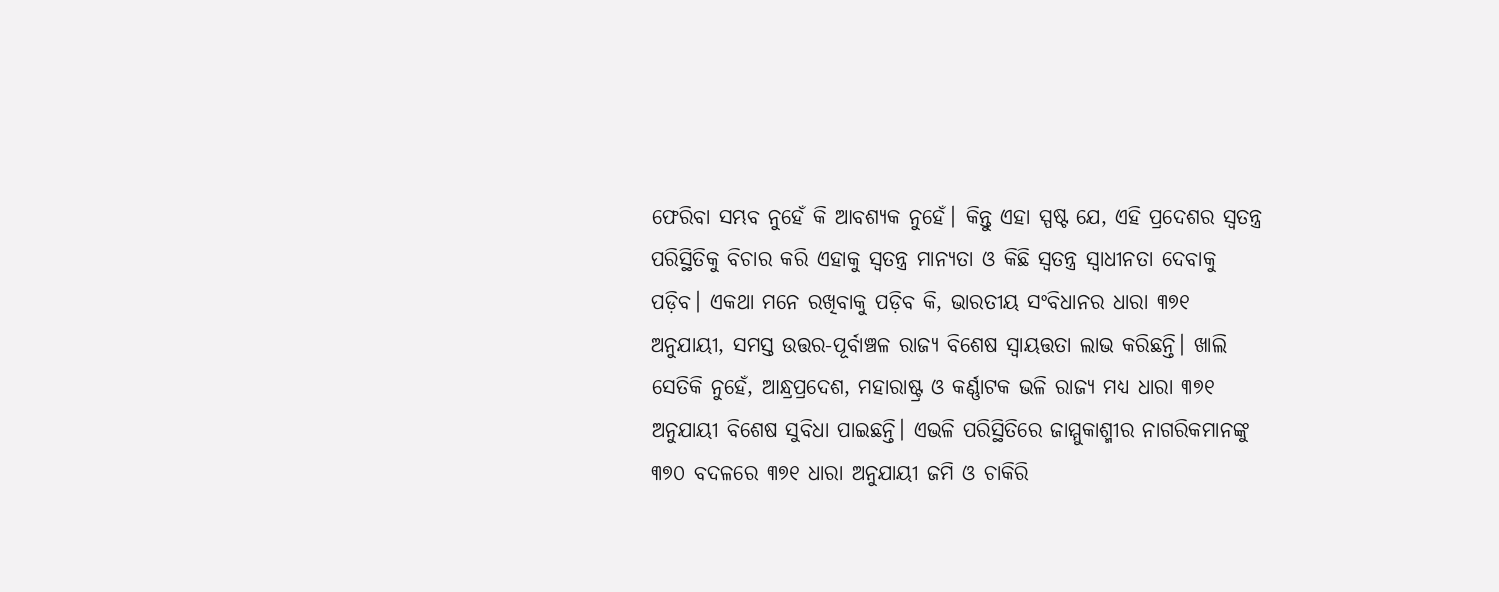ଫେରିବା ସମ୍ଭବ ନୁହେଁ କି ଆବଶ୍ୟକ ନୁହେଁ। କିନ୍ତୁ ଏହା ସ୍ପଷ୍ଟ ଯେ, ଏହି ପ୍ରଦେଶର ସ୍ବତନ୍ତ୍ର ପରିସ୍ଥିତିକୁ ବିଚାର କରି ଏହାକୁ ସ୍ବତନ୍ତ୍ର ମାନ୍ୟତା ଓ କିଛି ସ୍ବତନ୍ତ୍ର ସ୍ବାଧୀନତା ଦେବାକୁ ପଡ଼ିବ। ଏକଥା ମନେ ରଖିବାକୁ ପଡ଼ିବ କି, ଭାରତୀୟ ସଂବିଧାନର ଧାରା ୩୭୧ ଅନୁଯାୟୀ, ସମସ୍ତ ଉତ୍ତର-ପୂର୍ବାଞ୍ଚଳ ରାଜ୍ୟ ବିଶେଷ ସ୍ବାୟତ୍ତତା ଲାଭ କରିଛନ୍ତି। ଖାଲି ସେତିକି ନୁହେଁ, ଆନ୍ଧ୍ରପ୍ରଦେଶ, ମହାରାଷ୍ଟ୍ର ଓ କର୍ଣ୍ଣାଟକ ଭଳି ରାଜ୍ୟ ମଧ୍ୟ ଧାରା ୩୭୧ ଅନୁଯାୟୀ ବିଶେଷ ସୁବିଧା ପାଇଛନ୍ତି। ଏଭଳି ପରିସ୍ଥିତିରେ ଜାମ୍ମୁକାଶ୍ମୀର ନାଗରିକମାନଙ୍କୁ ୩୭୦ ବଦଳରେ ୩୭୧ ଧାରା ଅନୁଯାୟୀ ଜମି ଓ ଚାକିରି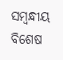ସମ୍ବନ୍ଧୀୟ ବିଶେଷ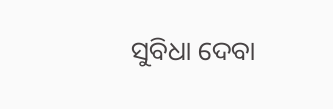ସୁବିଧା ଦେବା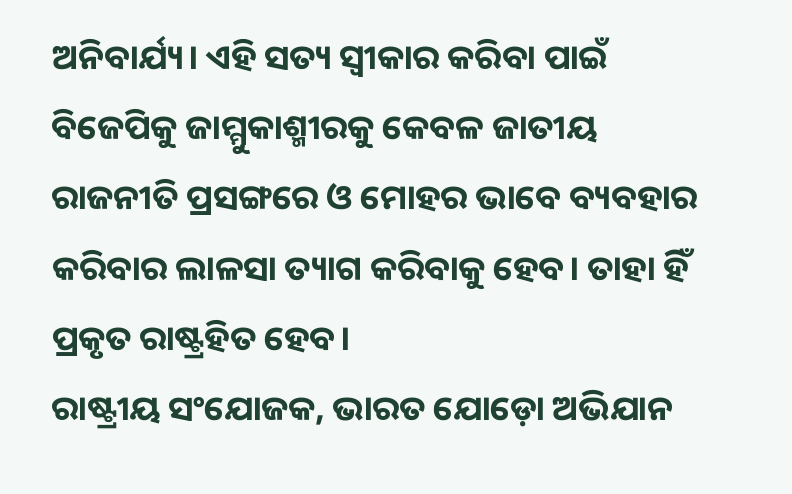ଅନିବାର୍ଯ୍ୟ। ଏହି ସତ୍ୟ ସ୍ବୀକାର କରିବା ପାଇଁ ବିଜେପିକୁ ଜାମ୍ମୁକାଶ୍ମୀରକୁ କେବଳ ଜାତୀୟ ରାଜନୀତି ପ୍ରସଙ୍ଗରେ ଓ ମୋହର ଭାବେ ବ୍ୟବହାର କରିବାର ଲାଳସା ତ୍ୟାଗ କରିବାକୁ ହେବ। ତାହା ହିଁ ପ୍ରକୃତ ରାଷ୍ଟ୍ରହିତ ହେବ।
ରାଷ୍ଟ୍ରୀୟ ସଂଯୋଜକ, ଭାରତ ଯୋଡ଼ୋ ଅଭିଯାନ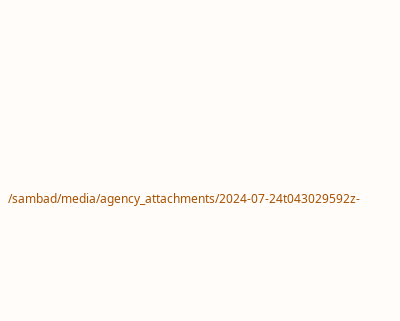/sambad/media/agency_attachments/2024-07-24t043029592z-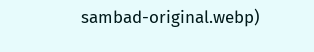sambad-original.webp)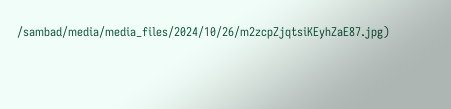/sambad/media/media_files/2024/10/26/m2zcpZjqtsiKEyhZaE87.jpg)